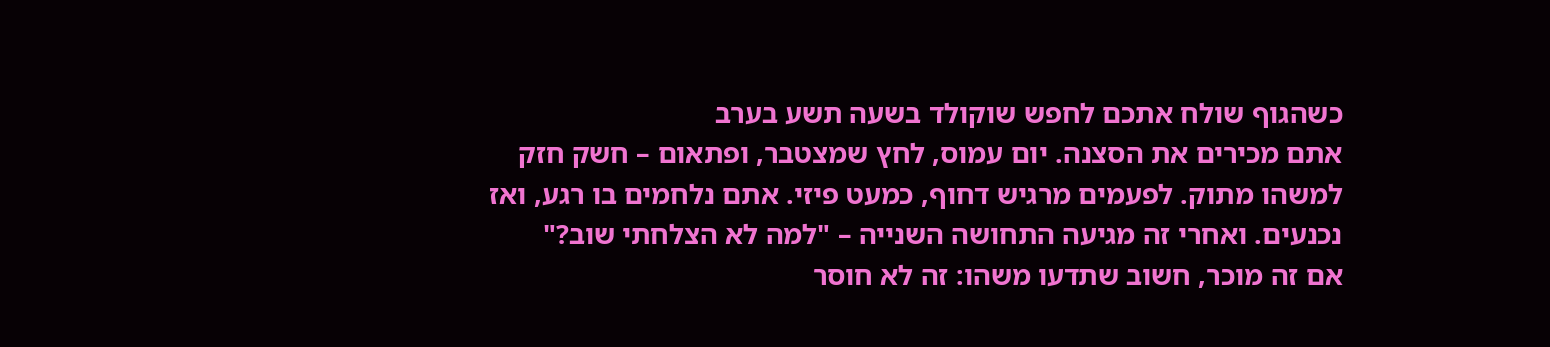כשהגוף שולח אתכם לחפש שוקולד בשעה תשע בערב
אתם מכירים את הסצנה. יום עמוס, לחץ שמצטבר, ופתאום – חשק חזק למשהו מתוק. לפעמים מרגיש דחוף, כמעט פיזי. אתם נלחמים בו רגע, ואז נכנעים. ואחרי זה מגיעה התחושה השנייה – "למה לא הצלחתי שוב?"
אם זה מוכר, חשוב שתדעו משהו: זה לא חוסר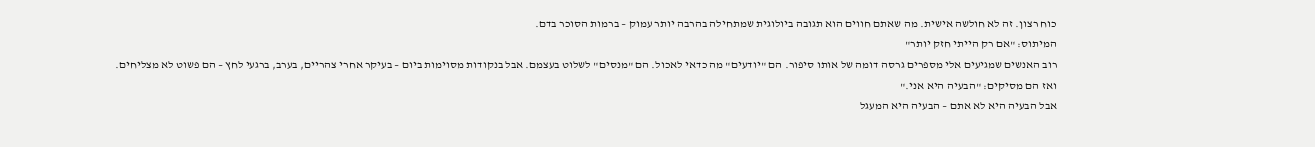כוח רצון. זה לא חולשה אישית. מה שאתם חווים הוא תגובה ביולוגית שמתחילה בהרבה יותר עמוק – ברמות הסוכר בדם.
המיתוס: "אם רק הייתי חזק יותר"
רוב האנשים שמגיעים אלי מספרים גרסה דומה של אותו סיפור. הם "יודעים" מה כדאי לאכול. הם "מנסים" לשלוט בעצמם. אבל בנקודות מסוימות ביום – בעיקר אחרי צהריים, בערב, ברגעי לחץ – הם פשוט לא מצליחים.
ואז הם מסיקים: "הבעיה היא אני."
אבל הבעיה היא לא אתם – הבעיה היא המעגל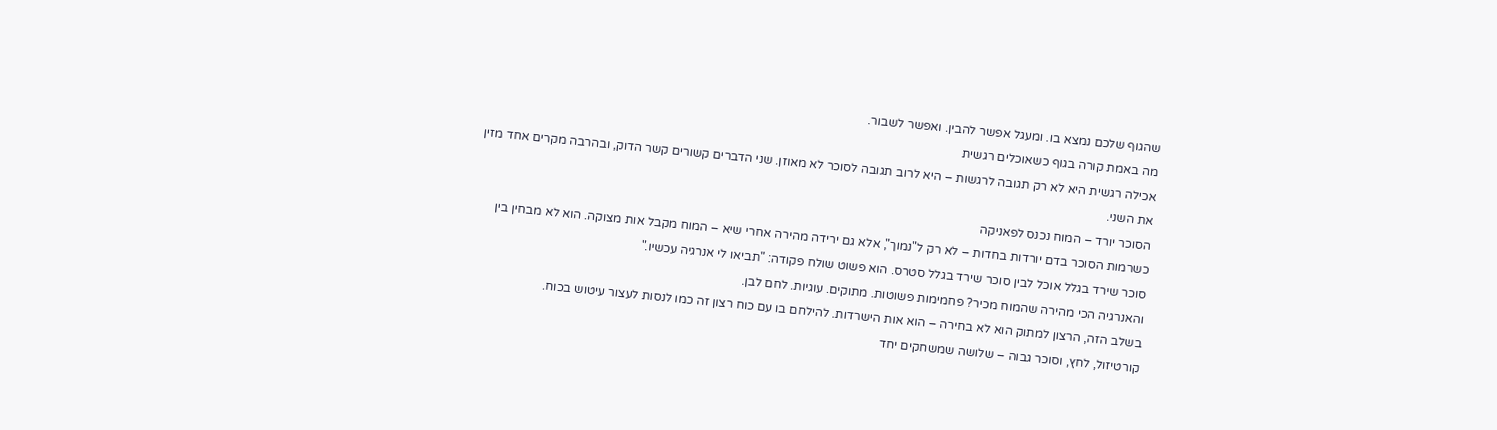שהגוף שלכם נמצא בו. ומעגל אפשר להבין. ואפשר לשבור.
מה באמת קורה בגוף כשאוכלים רגשית
אכילה רגשית היא לא רק תגובה לרגשות – היא לרוב תגובה לסוכר לא מאוזן. שני הדברים קשורים קשר הדוק, ובהרבה מקרים אחד מזין את השני.
הסוכר יורד – המוח נכנס לפאניקה
כשרמות הסוכר בדם יורדות בחדות – לא רק ל"נמוך", אלא גם ירידה מהירה אחרי שיא – המוח מקבל אות מצוקה. הוא לא מבחין בין סוכר שירד בגלל אוכל לבין סוכר שירד בגלל סטרס. הוא פשוט שולח פקודה: "תביאו לי אנרגיה עכשיו."
והאנרגיה הכי מהירה שהמוח מכיר? פחמימות פשוטות. מתוקים. עוגיות. לחם לבן.
בשלב הזה, הרצון למתוק הוא לא בחירה – הוא אות הישרדות. להילחם בו עם כוח רצון זה כמו לנסות לעצור עיטוש בכוח.
קורטיזול, לחץ, וסוכר גבוה – שלושה שמשחקים יחד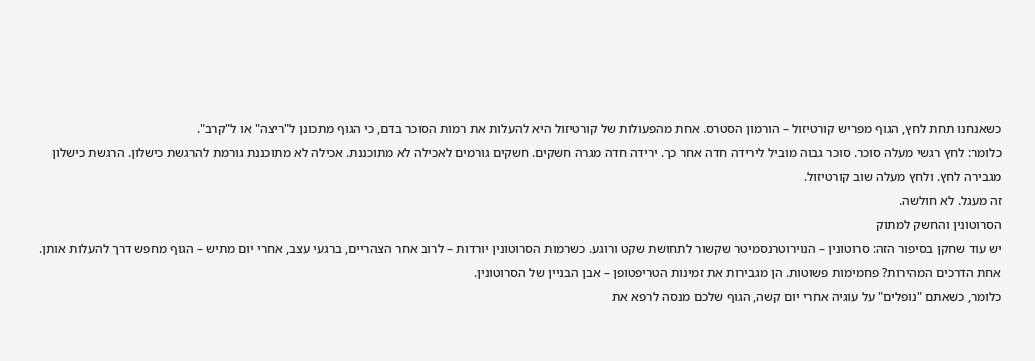כשאנחנו תחת לחץ, הגוף מפריש קורטיזול – הורמון הסטרס. אחת מהפעולות של קורטיזול היא להעלות את רמות הסוכר בדם, כי הגוף מתכונן ל"ריצה" או ל"קרב".
כלומר: לחץ רגשי מעלה סוכר. סוכר גבוה מוביל לירידה חדה אחר כך. ירידה חדה מגרה חשקים. חשקים גורמים לאכילה לא מתוכננת. אכילה לא מתוכננת גורמת להרגשת כישלון. הרגשת כישלון מגבירה לחץ. ולחץ מעלה שוב קורטיזול.
זה מעגל. לא חולשה.
הסרוטונין והחשק למתוק
יש עוד שחקן בסיפור הזה: סרוטונין – הנוירוטרנסמיטר שקשור לתחושת שקט ורוגע. כשרמות הסרוטונין יורדות – לרוב אחר הצהריים, ברגעי עצב, אחרי יום מתיש – הגוף מחפש דרך להעלות אותן.
אחת הדרכים המהירות? פחמימות פשוטות. הן מגבירות את זמינות הטריפטופן – אבן הבניין של הסרוטונין.
כלומר, כשאתם "נופלים" על עוגיה אחרי יום קשה, הגוף שלכם מנסה לרפא את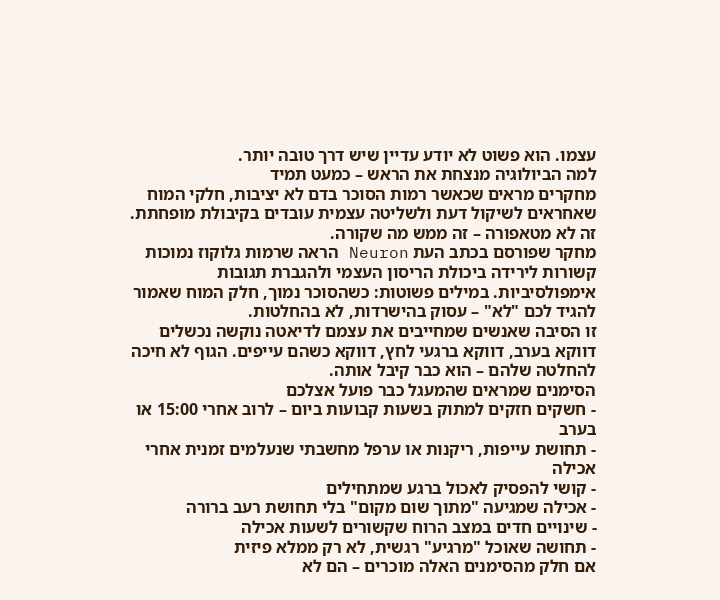עצמו. הוא פשוט לא יודע עדיין שיש דרך טובה יותר.
למה הביולוגיה מנצחת את הראש – כמעט תמיד
מחקרים מראים שכאשר רמות הסוכר בדם לא יציבות, חלקי המוח שאחראים לשיקול דעת ולשליטה עצמית עובדים בקיבולת מופחתת. זה לא מטאפורה – זה ממש מה שקורה.
מחקר שפורסם בכתב העת Neuron הראה שרמות גלוקוז נמוכות קשורות לירידה ביכולת הריסון העצמי ולהגברת תגובות אימפולסיביות. במילים פשוטות: כשהסוכר נמוך, חלק המוח שאמור להגיד לכם "לא" – עסוק בהישרדות, לא בהחלטות.
זו הסיבה שאנשים שמחייבים את עצמם לדיאטה נוקשה נכשלים דווקא בערב, דווקא ברגעי לחץ, דווקא כשהם עייפים. הגוף לא חיכה להחלטה שלהם – הוא כבר קיבל אותה.
הסימנים שמראים שהמעגל כבר פועל אצלכם
- חשקים חזקים למתוק בשעות קבועות ביום – לרוב אחרי 15:00 או בערב
- תחושת עייפות, ריקנות או ערפל מחשבתי שנעלמים זמנית אחרי אכילה
- קושי להפסיק לאכול ברגע שמתחילים
- אכילה שמגיעה "מתוך שום מקום" בלי תחושת רעב ברורה
- שינויים חדים במצב הרוח שקשורים לשעות אכילה
- תחושה שאוכל "מרגיע" רגשית, לא רק ממלא פיזית
אם חלק מהסימנים האלה מוכרים – הם לא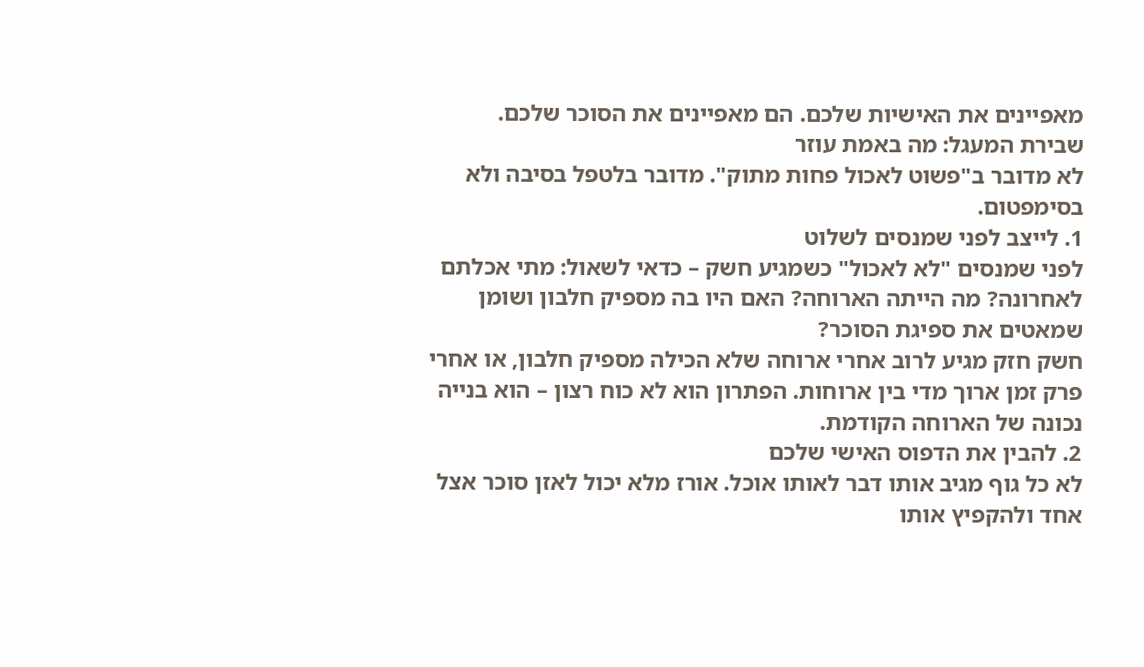מאפיינים את האישיות שלכם. הם מאפיינים את הסוכר שלכם.
שבירת המעגל: מה באמת עוזר
לא מדובר ב"פשוט לאכול פחות מתוק". מדובר בלטפל בסיבה ולא בסימפטום.
1. לייצב לפני שמנסים לשלוט
לפני שמנסים "לא לאכול" כשמגיע חשק – כדאי לשאול: מתי אכלתם לאחרונה? מה הייתה הארוחה? האם היו בה מספיק חלבון ושומן שמאטים את ספיגת הסוכר?
חשק חזק מגיע לרוב אחרי ארוחה שלא הכילה מספיק חלבון, או אחרי פרק זמן ארוך מדי בין ארוחות. הפתרון הוא לא כוח רצון – הוא בנייה נכונה של הארוחה הקודמת.
2. להבין את הדפוס האישי שלכם
לא כל גוף מגיב אותו דבר לאותו אוכל. אורז מלא יכול לאזן סוכר אצל אחד ולהקפיץ אותו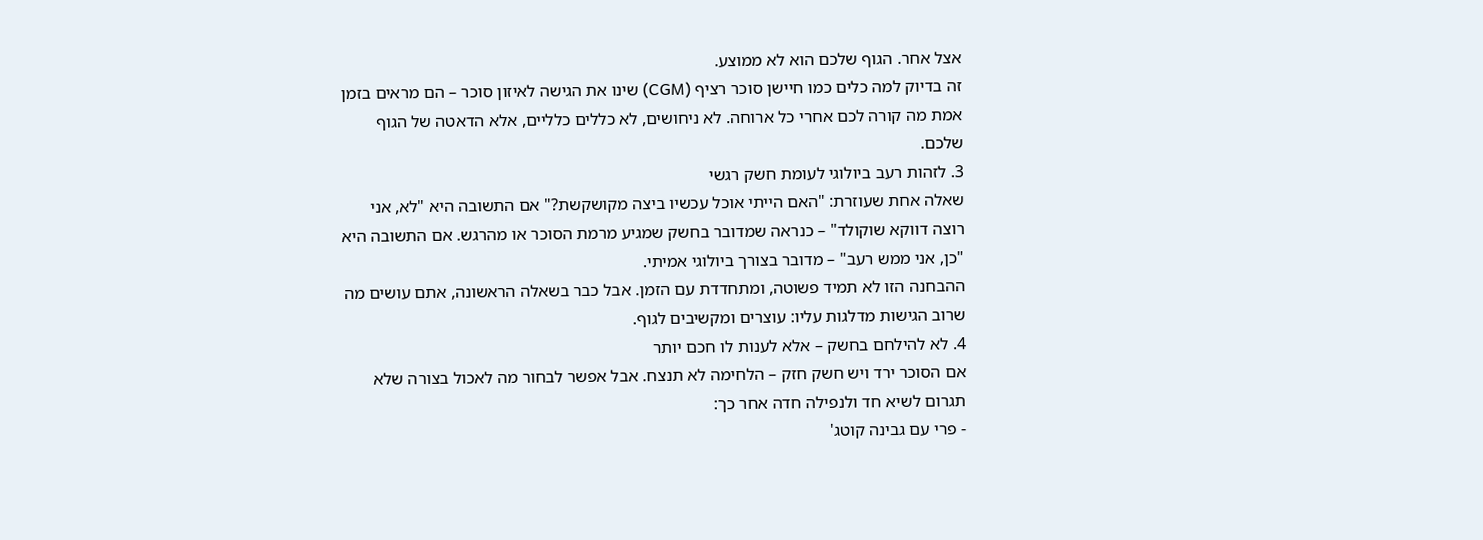אצל אחר. הגוף שלכם הוא לא ממוצע.
זה בדיוק למה כלים כמו חיישן סוכר רציף (CGM) שינו את הגישה לאיזון סוכר – הם מראים בזמן אמת מה קורה לכם אחרי כל ארוחה. לא ניחושים, לא כללים כלליים, אלא הדאטה של הגוף שלכם.
3. לזהות רעב ביולוגי לעומת חשק רגשי
שאלה אחת שעוזרת: "האם הייתי אוכל עכשיו ביצה מקושקשת?" אם התשובה היא "לא, אני רוצה דווקא שוקולד" – כנראה שמדובר בחשק שמגיע מרמת הסוכר או מהרגש. אם התשובה היא "כן, אני ממש רעב" – מדובר בצורך ביולוגי אמיתי.
ההבחנה הזו לא תמיד פשוטה, ומתחדדת עם הזמן. אבל כבר בשאלה הראשונה, אתם עושים מה שרוב הגישות מדלגות עליו: עוצרים ומקשיבים לגוף.
4. לא להילחם בחשק – אלא לענות לו חכם יותר
אם הסוכר ירד ויש חשק חזק – הלחימה לא תנצח. אבל אפשר לבחור מה לאכול בצורה שלא תגרום לשיא חד ולנפילה חדה אחר כך:
- פרי עם גבינה קוטג'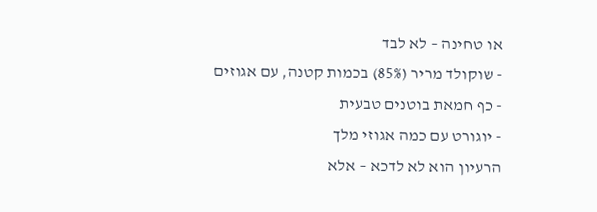או טחינה – לא לבד
- שוקולד מריר (85%) בכמות קטנה, עם אגוזים
- כף חמאת בוטנים טבעית
- יוגורט עם כמה אגוזי מלך
הרעיון הוא לא לדכא – אלא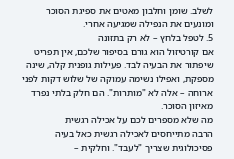לשלב. שומן וחלבון מאטים את ספיגת הסוכר ומונעים את הנפילה שמגיעה אחרי.
5. לטפל בלחץ – לא רק בתזונה
אם קורטיזול הוא גורם בסיפור שלכם, אין תפריט שיפתור את הבעיה לבד. פעילות גופנית קלה, שינה מספקת, ואפילו נשימה עמוקה של שלוש דקות לפני ארוחה – אלה לא "מותרות". הם חלק בלתי נפרד מאיזון הסוכר.
מה שלא מספרים לכם על אכילה רגשית
הרבה מתייחסים לאכילה רגשית כאל בעיה פסיכולוגית שצריך "לעבד". וחלקית –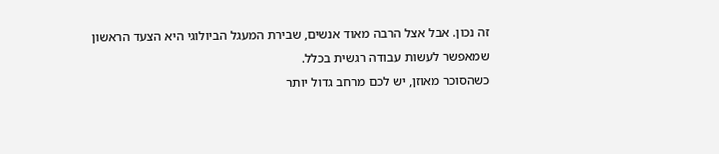זה נכון. אבל אצל הרבה מאוד אנשים, שבירת המעגל הביולוגי היא הצעד הראשון שמאפשר לעשות עבודה רגשית בכלל.
כשהסוכר מאוזן, יש לכם מרחב גדול יותר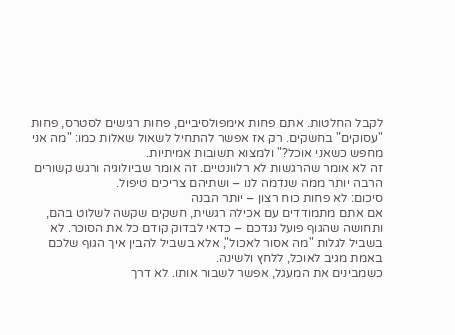לקבל החלטות. אתם פחות אימפולסיביים, פחות רגישים לסטרס, פחות "עסוקים" בחשקים. רק אז אפשר להתחיל לשאול שאלות כמו: "מה אני מחפש כשאני אוכל?" ולמצוא תשובות אמיתיות.
זה לא אומר שהרגשות לא רלוונטיים. זה אומר שביולוגיה ורגש קשורים הרבה יותר ממה שנדמה לנו – ושתיהם צריכים טיפול.
סיכום: לא פחות כוח רצון – יותר הבנה
אם אתם מתמודדים עם אכילה רגשית, חשקים שקשה לשלוט בהם, ותחושה שהגוף פועל נגדכם – כדאי לבדוק קודם כל את הסוכר. לא בשביל לגלות "מה אסור לאכול", אלא בשביל להבין איך הגוף שלכם באמת מגיב לאוכל, ללחץ ולשינה.
כשמבינים את המעגל, אפשר לשבור אותו. לא דרך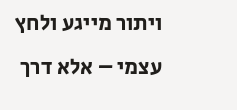ויתור מייגע ולחץ עצמי – אלא דרך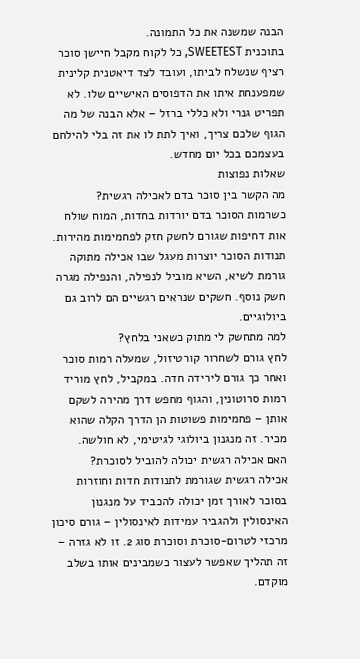הבנה שמשנה את כל התמונה.
בתוכנית SWEETEST, כל לקוח מקבל חיישן סוכר רציף שנשלח לביתו, ועובד לצד דיאטנית קלינית שמפענחת איתו את הדפוסים האישיים שלו. לא תפריט גנרי ולא כללי ברזל – אלא הבנה של מה הגוף שלכם צריך, ואיך לתת לו את זה בלי להילחם בעצמכם בכל יום מחדש.
שאלות נפוצות
מה הקשר בין סוכר בדם לאכילה רגשית?
כשרמות הסוכר בדם יורדות בחדות, המוח שולח אות דחיפות שגורם לחשק חזק לפחמימות מהירות. תנודות הסוכר יוצרות מעגל שבו אכילה מתוקה גורמת לשיא, השיא מוביל לנפילה, והנפילה מגרה חשק נוסף. חשקים שנראים רגשיים הם לרוב גם ביולוגיים.
למה מתחשק לי מתוק כשאני בלחץ?
לחץ גורם לשחרור קורטיזול, שמעלה רמות סוכר ואחר כך גורם לירידה חדה. במקביל, לחץ מוריד רמות סרוטונין, והגוף מחפש דרך מהירה לשקם אותן – פחמימות פשוטות הן הדרך הקלה שהוא מכיר. זה מנגנון ביולוגי לגיטימי, לא חולשה.
האם אכילה רגשית יכולה להוביל לסוכרת?
אכילה רגשית שגורמת לתנודות חדות וחוזרות בסוכר לאורך זמן יכולה להכביד על מנגנון האינסולין ולהגביר עמידות לאינסולין – גורם סיכון מרכזי לטרום-סוכרת וסוכרת סוג 2. זו לא גזרה – זה תהליך שאפשר לעצור כשמבינים אותו בשלב מוקדם.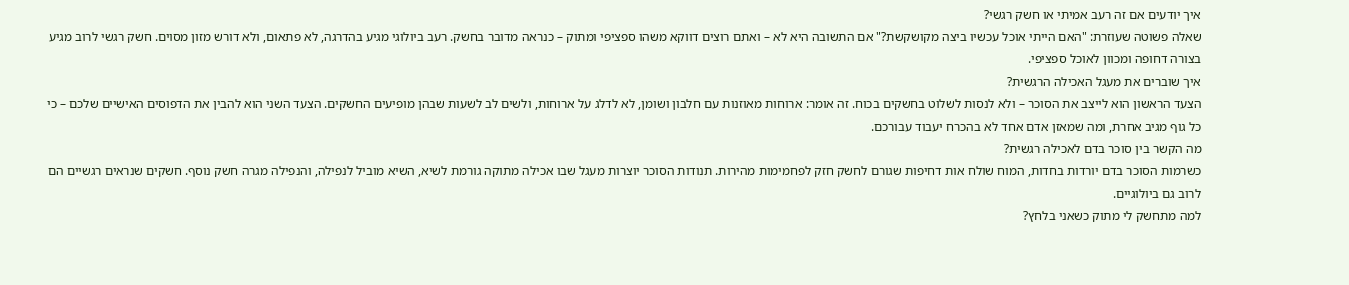איך יודעים אם זה רעב אמיתי או חשק רגשי?
שאלה פשוטה שעוזרת: "האם הייתי אוכל עכשיו ביצה מקושקשת?" אם התשובה היא לא – ואתם רוצים דווקא משהו ספציפי ומתוק – כנראה מדובר בחשק. רעב ביולוגי מגיע בהדרגה, לא פתאום, ולא דורש מזון מסוים. חשק רגשי לרוב מגיע בצורה דחופה ומכוון לאוכל ספציפי.
איך שוברים את מעגל האכילה הרגשית?
הצעד הראשון הוא לייצב את הסוכר – ולא לנסות לשלוט בחשקים בכוח. זה אומר: ארוחות מאוזנות עם חלבון ושומן, לא לדלג על ארוחות, ולשים לב לשעות שבהן מופיעים החשקים. הצעד השני הוא להבין את הדפוסים האישיים שלכם – כי כל גוף מגיב אחרת, ומה שמאזן אדם אחד לא בהכרח יעבוד עבורכם.
מה הקשר בין סוכר בדם לאכילה רגשית?
כשרמות הסוכר בדם יורדות בחדות, המוח שולח אות דחיפות שגורם לחשק חזק לפחמימות מהירות. תנודות הסוכר יוצרות מעגל שבו אכילה מתוקה גורמת לשיא, השיא מוביל לנפילה, והנפילה מגרה חשק נוסף. חשקים שנראים רגשיים הם לרוב גם ביולוגיים.
למה מתחשק לי מתוק כשאני בלחץ?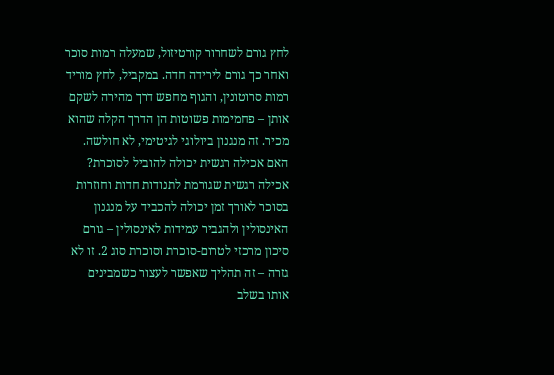לחץ גורם לשחרור קורטיזול, שמעלה רמות סוכר ואחר כך גורם לירידה חדה. במקביל, לחץ מוריד רמות סרוטונין, והגוף מחפש דרך מהירה לשקם אותן – פחמימות פשוטות הן הדרך הקלה שהוא מכיר. זה מנגנון ביולוגי לגיטימי, לא חולשה.
האם אכילה רגשית יכולה להוביל לסוכרת?
אכילה רגשית שגורמת לתנודות חדות וחוזרות בסוכר לאורך זמן יכולה להכביד על מנגנון האינסולין ולהגביר עמידות לאינסולין – גורם סיכון מרכזי לטרום-סוכרת וסוכרת סוג 2. זו לא גזרה – זה תהליך שאפשר לעצור כשמבינים אותו בשלב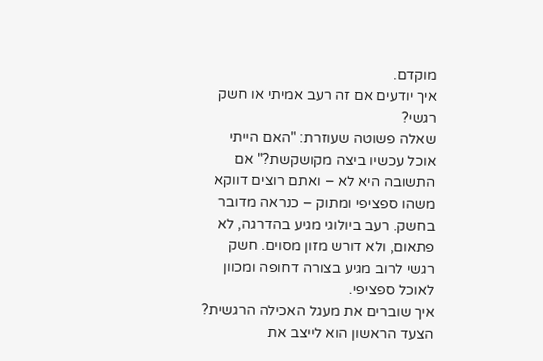מוקדם.
איך יודעים אם זה רעב אמיתי או חשק רגשי?
שאלה פשוטה שעוזרת: "האם הייתי אוכל עכשיו ביצה מקושקשת?" אם התשובה היא לא – ואתם רוצים דווקא משהו ספציפי ומתוק – כנראה מדובר בחשק. רעב ביולוגי מגיע בהדרגה, לא פתאום, ולא דורש מזון מסוים. חשק רגשי לרוב מגיע בצורה דחופה ומכוון לאוכל ספציפי.
איך שוברים את מעגל האכילה הרגשית?
הצעד הראשון הוא לייצב את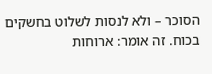הסוכר – ולא לנסות לשלוט בחשקים בכוח. זה אומר: ארוחות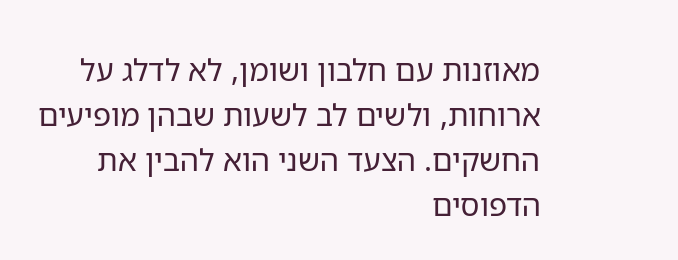מאוזנות עם חלבון ושומן, לא לדלג על ארוחות, ולשים לב לשעות שבהן מופיעים החשקים. הצעד השני הוא להבין את הדפוסים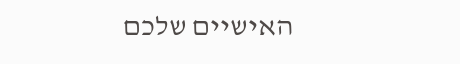האישיים שלכם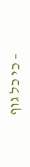– כי כל גוף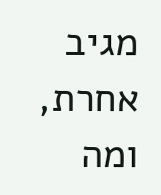מגיב אחרת, ומה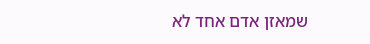שמאזן אדם אחד לא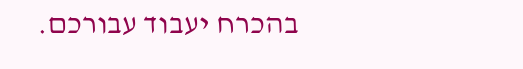בהכרח יעבוד עבורכם.